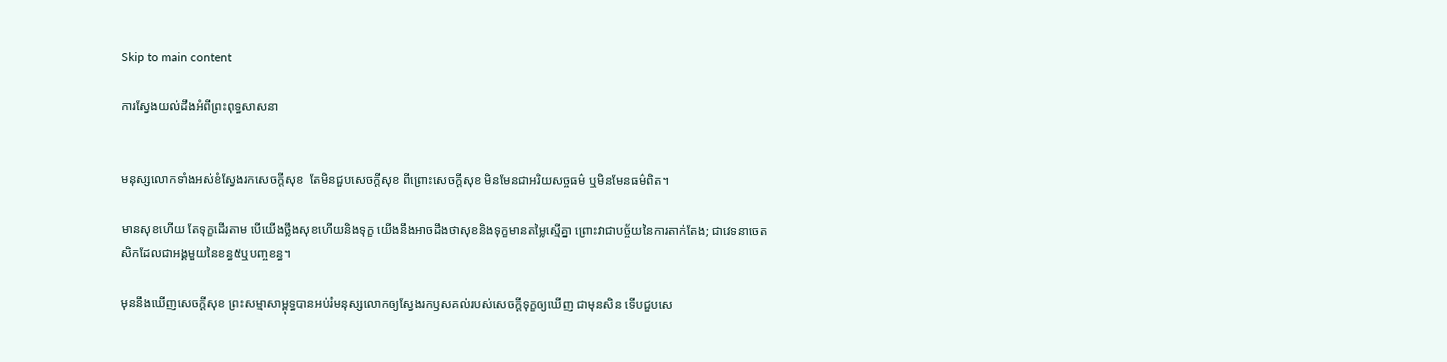Skip to main content

ការស្វែងយល់ដឹងអំពីព្រះពុទ្ធសាសនា


មនុស្សលោកទាំងអស់ខំស្វែងរកសេចក្តីសុខ  តែមិនជួបសេចក្តីសុខ ពីព្រោះសេចក្តីសុខ មិនមែនជាអរិយសច្ចធម៌ ឬមិនមែនធម៌ពិត។

មានសុខហេីយ តែទុក្ខដេីរតាម បេីយេីងថ្លឹងសុខហេីយនិងទុក្ខ យេីងនឹងអាចដឹងថាសុខនិងទុក្ខមានតម្លៃស្មេីគ្នា ព្រោះវាជាបច្ច័យនៃការតាក់តែង; ជាវេទនាចេតសិកដែលជាអង្គមួយនៃខន្ធ៥ឬបញ្ចខន្ធ។

មុននឹងឃេីញសេចក្តីសុខ ព្រះសម្មាសាម្ពុទ្ធបានអប់រំមនុស្សលោកឲ្យស្វែងរកឫសគល់របស់សេចក្តីទុក្ខឲ្យឃេីញ ជាមុនសិន ទេីបជួបសេ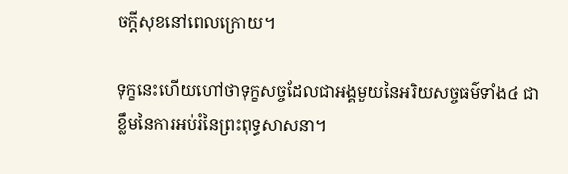ចក្តីសុខនៅពេលក្រោយ។

ទុក្ខនេះហេីយហៅថាទុក្ខសច្ចដែលជាអង្គមួយនៃអរិយសច្ចធម៌ទាំង៤ ជាខ្លឹមនៃការអប់រំនៃព្រះពុទ្ធសាសនា។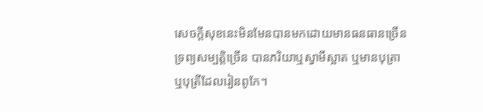សេចក្តីសុខនេះមិនមែនបានមកដោយមានធនធានច្រេីន ទ្រព្យសម្បត្តិច្រេីន បានភរិយាឬស្វាមីស្អាត ឬមានបុត្រាឬបុត្រីដែលរៀនពូកែ។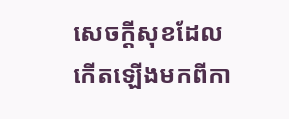សេចក្តីសុខដែលកេីតឡេីងមកពីកា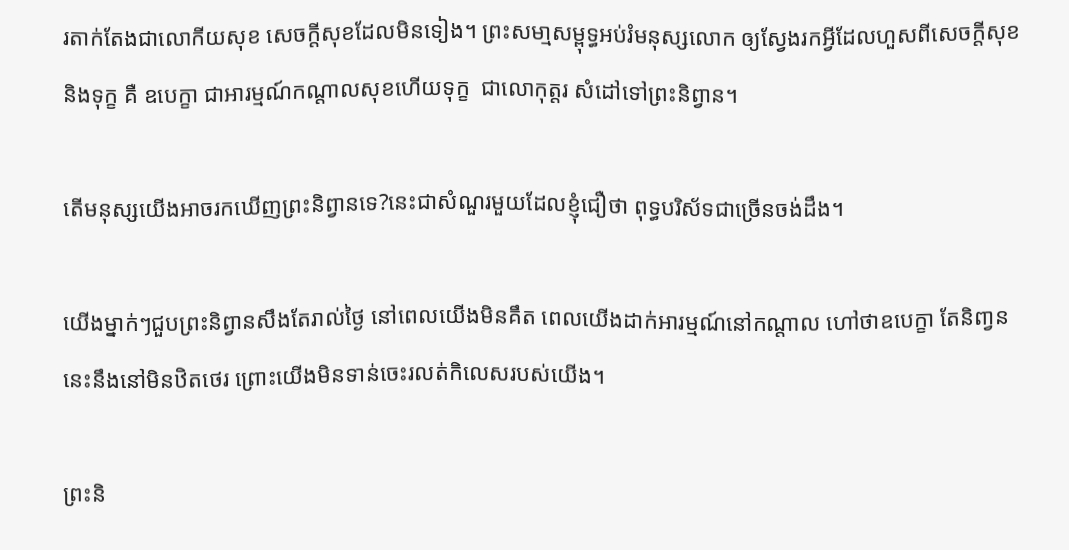រតាក់តែងជាលោកីយសុខ សេចក្តីសុខដែលមិនទៀង។ ព្រះសមា្មសម្ពុទ្ធអប់រំមនុស្សលោក ឲ្យស្វែងរកអ្វីដែលហួសពីសេចក្តីសុខនិងទុក្ខ គឺ ឧបេក្ខា ជាអារម្មណ៍កណ្តាលសុខហេីយទុក្ខ  ជាលោកុត្តរ សំដៅទៅព្រះនិព្វាន។

តេីមនុស្សយេីងអាចរកឃេីញព្រះនិព្វានទេ?នេះជាសំណួរមួយដែលខ្ញុំជឿថា ពុទ្ធបរិស័ទជាច្រេីនចង់ដឹង។

យេីងម្នាក់ៗជួបព្រះនិព្វានសឹងតែរាល់ថ្ងៃ នៅពេលយេីងមិនគឹត ពេលយេីងដាក់អារម្មណ៍នៅកណ្តាល ហៅថាឧបេក្ខា តែនិពា្វននេះនឹងនៅមិនឋិតថេរ ព្រោះយេីងមិនទាន់ចេះរលត់កិលេសរបស់យេីង។

ព្រះនិ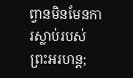ព្វានមិនមែនការស្លាប់របស់ព្រះអរហន្ត;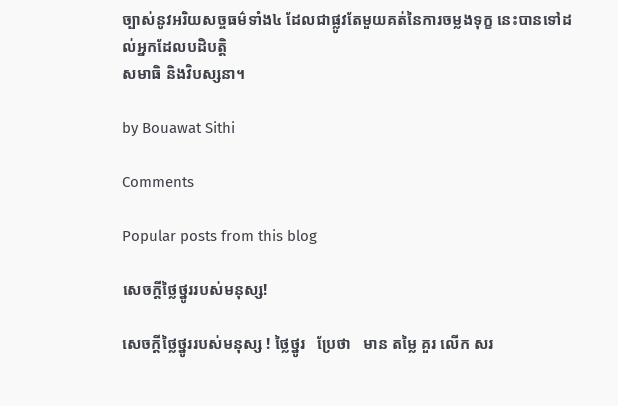ច្បាស់នូវអរិយសច្ចធម៌ទាំង៤ ដែលជាផ្លូវតែមួយគត់នៃការចម្លងទុក្ខ នេះបានទៅដល់អ្នកដែលបដិបត្តិ
សមាធិ និងវិបស្សនា។

by Bouawat Sithi

Comments

Popular posts from this blog

សេចក្តីថ្លៃថ្នូររបស់មនុស្ស!

សេចក្តីថ្លៃថ្នូររបស់មនុស្ស ! ថ្លៃថ្នូរ   ប្រែថា   មាន តម្លៃ គួរ លើក សរ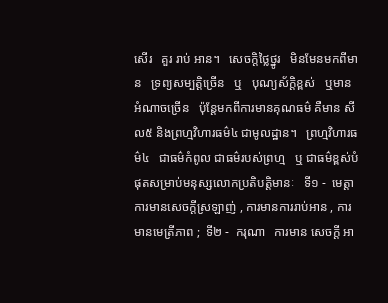សើរ   គួរ រាប់ អាន។   សេចក្តិថ្លៃថ្នូរ   មិនមែនមកពីមាន   ទ្រព្យសម្បត្តិច្រេីន   ឬ   បុណ្យស័ក្តិខ្ពស់   ឬមានអំណាចច្រេីន   ប៉ុន្តែមកពីការមានគុណធម៌ គឺមាន សីល៥ និងព្រហ្មវិហារធម៌៤ ជាមូលដ្ឋាន។   ព្រហ្មវិហារធម៌៤   ជាធម៌កំពូល ជាធម៌របស់ព្រហ្ម   ឬ ជាធម៌ខ្ពស់បំផុតសម្រាប់មនុស្សលោកប្រតិបត្តិមានៈ   ទី១ -  មេត្តា   ការមានសេចក្តីស្រឡាញ់ , ការមានការរាប់អាន , ការមានមេត្រីភាព ;  ទី២ -  ករុណា   ការមាន សេចក្ដី អា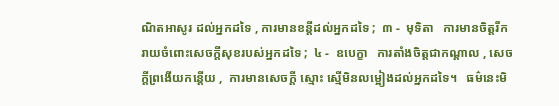ណិតអាសូរ ដល់អ្នកដទៃ , ការមានខន្តីដល់អ្នកដទៃ ;  ៣ -  មុទិតា   ការមានចិត្តរីករាយចំពោះសេចក្ដីសុខរបស់អ្នកដទៃ ;  ៤ -  ឧបេក្ខា   ការតាំងចិត្តជាកណ្ដាល , សេចក្ដីព្រងើយកន្តើយ ,  ការមានសេចក្ដី ស្មោះ ស្មើមិនលម្អៀងដល់អ្នកដទៃ។   ធម៌នេះមិ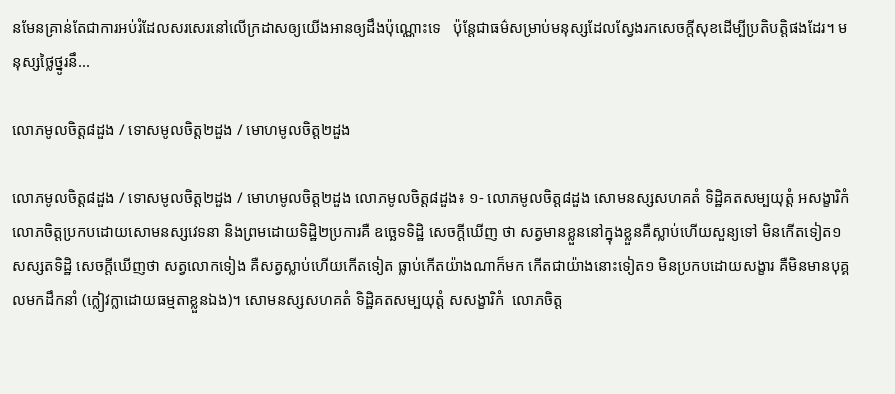នមែនគ្រាន់តែជាការអប់រំដែលសរសេរនៅលេីក្រដាសឲ្យយេីងអានឲ្យដឹងប៉ុណ្ណោះទេ   ប៉ុន្តែជាធម៌សម្រាប់មនុស្សដែលស្វែងរកសេចក្តីសុខដេីម្បីប្រតិបត្តិផងដែរ។ មនុស្សថ្លៃថ្នូរនឹ...

លោភមូលចិត្ត៨ដួង / ទោសមូលចិត្ត២ដួង / មោហមូលចិត្ត២ដួង

លោភមូលចិត្ត៨ដួង / ទោសមូលចិត្ត២ដួង / មោហមូលចិត្ត២ដួង លោភមូលចិត្ត៨ដួង៖ ១- លោភមូលចិត្ត៨ដួង សោមនស្សសហគតំ ទិដ្ឋិគតសម្បយុត្តំ អសង្ខារិកំ  លោភចិត្តប្រកបដោយសោមនស្សវេទនា និងព្រមដោយទិដ្ឋិ២ប្រការគឺ ឧច្ឆេទទិដ្ឋិ សេចក្តីឃើញ ថា សត្វមានខ្លួននៅក្នុងខ្លួនគឺស្លាប់ហើយសួន្យទៅ មិនកើតទៀត១ សស្សតទិដ្ឋិ សេចក្តីឃើញថា សត្វលោកទៀង គឺសត្វស្លាប់ហើយកើតទៀត ធ្លាប់កើតយ៉ាងណាក៏មក កើតជាយ៉ាងនោះទៀត១ មិនប្រកបដោយសង្ខារ គឺមិនមានបុគ្គលមកដឹកនាំ (ក្លៀវក្លាដោយធម្មតាខ្លួនឯង)។ សោមនស្សសហគតំ ទិដ្ឋិគតសម្បយុត្តំ សសង្ខារិកំ  លោភចិត្ត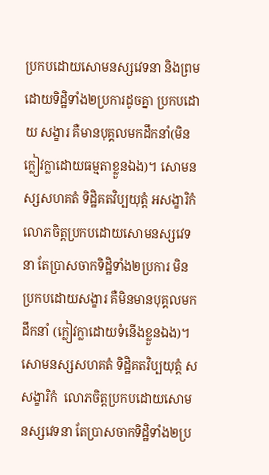ប្រកបដោយសោមនស្សវេទនា និងព្រមដោយទិដ្ឋិទាំង២ប្រការដូចគ្នា ប្រកបដោយ សង្ខារ គឺមានបុគ្គលមកដឹកនាំ(មិនក្លៀវក្លាដោយធម្មតាខ្លួនឯង)។ សោមនស្សសហគតំ ទិដ្ឋិគតវិប្បយុត្តំ អសង្ខារិកំ  លោភចិត្តប្រកបដោយសោមនស្សវេទនា តែប្រាសចាកទិដ្ឋិទាំង២ប្រការ មិនប្រកបដោយសង្ខារ គឺមិនមានបុគ្គលមកដឹកនាំ (ក្លៀវក្លាដោយទំនើងខ្លួនឯង)។ សោមនស្សសហគតំ ទិដ្ឋិគតវិប្បយុត្តំ សសង្ខារិកំ  លោភចិត្តប្រកបដោយសោមនស្សវេទនា តែប្រាសចាកទិដ្ឋិទាំង២ប្រ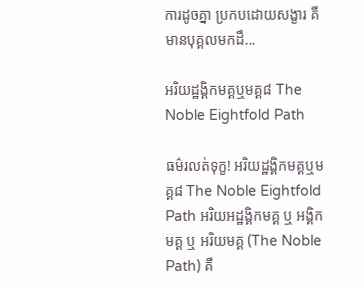ការដូចគ្នា ប្រកបដោយសង្ខារ គឺមានបុគ្គលមកដឹ...

អរិយដ្ឋង្គិកមគ្គឬមគ្គ៨ The Noble Eightfold Path

ធម៌រលត់ទុក្ខ! អរិយដ្ឋង្គិកមគ្គឬមគ្គ៨ The Noble Eightfold Path អរិយអដ្ឋង្គិកមគ្គ ឬ អង្គិកមគ្គ ឬ អរិយមគ្គ (The Noble Path) គឺ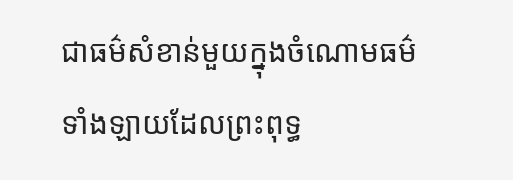ជាធម៌សំខាន់មួយក្នុងចំណោមធម៌ទាំងឡាយដែលព្រះពុទ្ធ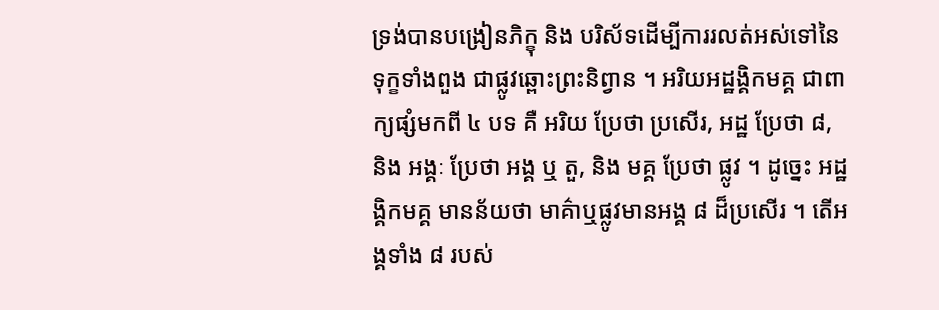ទ្រង់បានបង្រៀនភិក្ខុ និង បរិស័ទដើម្បីការរលត់អស់ទៅនៃទុក្ខទាំងពួង ជាផ្លូវឆ្ពោះព្រះនិព្វាន ។ អរិយអដ្ឋង្គិកមគ្គ ជាពាក្យផ្សំមកពី ៤ បទ គឺ អរិយ ប្រែថា ប្រសើរ, អដ្ឋ ប្រែថា ៨, និង អង្គៈ ប្រែថា អង្គ ឬ តួ, និង មគ្គ ប្រែថា ផ្លូវ ។ ដូច្នេះ អដ្ឋង្គិកមគ្គ មានន័យថា មាគ៌ាឬផ្លូវមានអង្គ ៨ ដ៏ប្រសើរ ។ តើអង្គទាំង ៨ របស់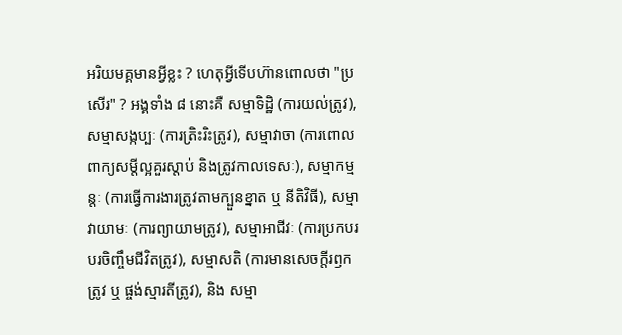អរិយមគ្គមានអ្វីខ្លះ ? ហេតុអ្វីទើបហ៊ានពោលថា "ប្រសើរ" ? អង្គទាំង ៨ នោះគឺ សម្មាទិដ្ឋិ (ការយល់ត្រូវ), សម្មាសង្កប្បៈ (ការត្រិះរិះត្រូវ), សម្មាវាចា (ការពោលពាក្យសម្តីល្អគួរស្តាប់ និងត្រូវកាលទេសៈ), សម្មាកម្មន្តៈ (ការធ្វើការងារត្រូវតាមក្បួនខ្នាត ឬ នីតិវិធី), សម្មាវាយាមៈ (ការព្យាយាមត្រូវ), សម្មាអាជីវៈ (ការប្រកបរបរចិញ្ចឹមជីវិតត្រូវ), សម្មាសតិ (ការមានសេចក្តីរឭកត្រូវ ឬ ផ្ចង់ស្មារតីត្រូវ), និង សម្មា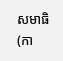សមាធិ (កា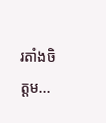រតាំងចិត្តម...